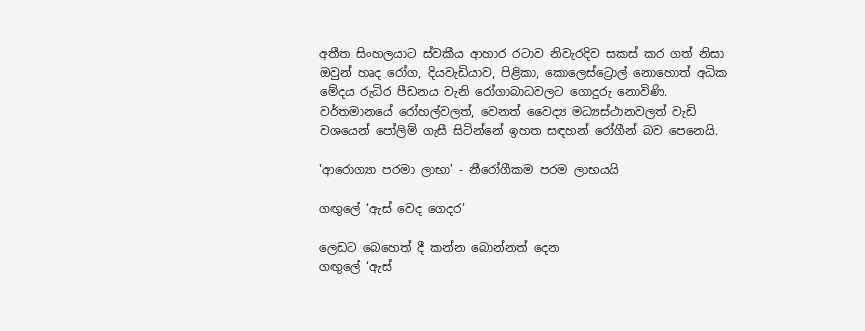අතීත සිංහලයාට ස්‌වකීය ආහාර රටාව නිවැරදිව සකස්‌ කර ගත් නිසා ඔවුන් හෘද රෝග, දියවැඩියාව, පිළිකා, කොලෙස්‌ට්‍රොල් නොහොත් අධික මේදය රුධිර පීඩනය වැනි රෝගාබාධවලට ගොදුරු නොවිණි. වර්තමානයේ රෝහල්වලත්, වෙනත් වෛද්‍ය මධ්‍යස්‌ථානවලත් වැඩි වශයෙන් පෝලිම් ගැසී සිටින්නේ ඉහත සඳහන් රෝගීන් බව පෙනෙයි.

'ආරොග්‍යා පරමා ලාභා' - නීරෝගීකම පරම ලාභයයි

ගඟුලේ ‘ඇස් වෙද ගෙදර’

ලෙඩට බෙහෙත් දී කන්න බොන්නත් දෙන
ගඟුලේ ‘ඇස්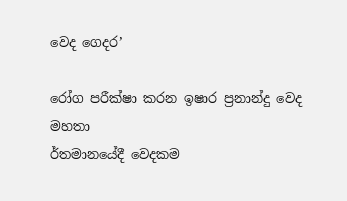වෙද ගෙදර’

රෝග පරීක්ෂා කරන ඉෂාර ප්‍රනාන්දු වෙද මහතා
ර්තමානයේදී වෙදකම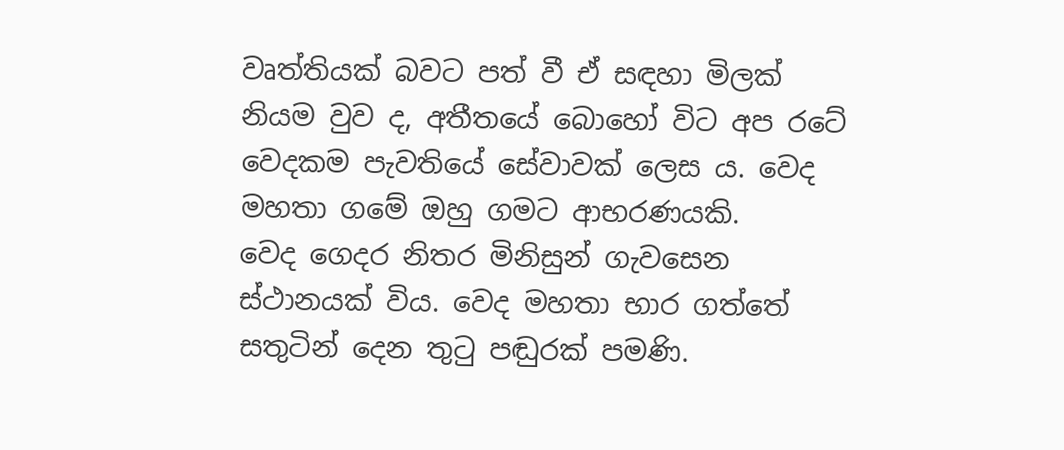වෘත්තියක් බවට පත් වී ඒ සඳහා මිලක් නියම වුව ද, අතීතයේ බොහෝ විට අප රටේ වෙදකම පැවතියේ සේවාවක් ලෙස ය. වෙද මහතා ගමේ ඔහු ගමට ආභරණයකි.
වෙද ගෙදර නිතර මිනිසුන් ගැවසෙන ස්ථානයක් විය. වෙද මහතා භාර ගත්තේ සතුටින් දෙන තුටු පඬුරක් පමණි.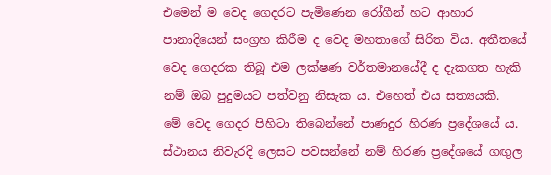එමෙන් ම වෙද ගෙදරට පැමිණෙන රෝගීන් හට ආහාර පානාදියෙන් සංග්‍රහ කිරීම ද වෙද මහතාගේ සිරිත විය. අතීතයේ වෙද ගෙදරක තිබූ එම ලක්ෂණ වර්තමානයේදී ද දැකගත හැකි නම් ඔබ පුදුමයට පත්වනු නිසැක ය. එහෙත් එය සත්‍යයකි.
මේ වෙද ගෙදර පිහිටා තිබෙන්නේ පාණදුර හිරණ ප්‍රදේශයේ ය. ස්ථානය නිවැරදි ලෙසට පවසන්නේ නම් හිරණ ප්‍රදේශයේ ගඟුල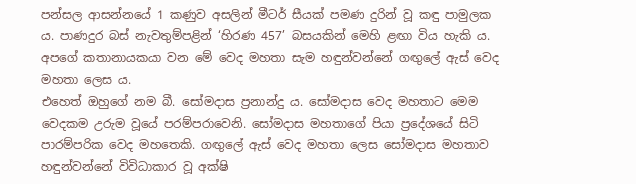පන්සල ආසන්නයේ 1 කණුව අසලින් මීටර් සීයක් පමණ දුරින් වූ කඳු පාමුලක ය. පාණදුර බස් නැවතුම්පළින් ‘හිරණ 457’ බසයකින් මෙහි ළඟා විය හැකි ය.
අපගේ කතානායකයා වන මේ වෙද මහතා සැම හඳුන්වන්නේ ගඟුලේ ඇස් වෙද මහතා ලෙස ය.
එහෙත් ඔහුගේ නම බී. සෝමදාස ප්‍රනාන්දු ය. සෝමදාස වෙද මහතාට මෙම වෙදකම උරුම වූයේ පරම්පරාවෙනි. සෝමදාස මහතාගේ පියා ප්‍රදේශයේ සිටි පාරම්පරික වෙද මහතෙකි. ගඟුලේ ඇස් වෙද මහතා ලෙස සෝමදාස මහතාව හඳුන්වන්නේ විවිධාකාර වූ අක්ෂි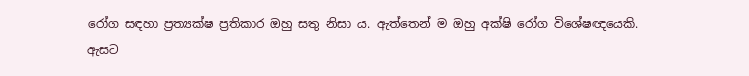රෝග සඳහා ප්‍රත්‍යක්ෂ ප්‍රතිකාර ඔහු සතු නිසා ය. ඇත්තෙන් ම ඔහු අක්ෂි රෝග විශේෂඥයෙකි.
ඇසට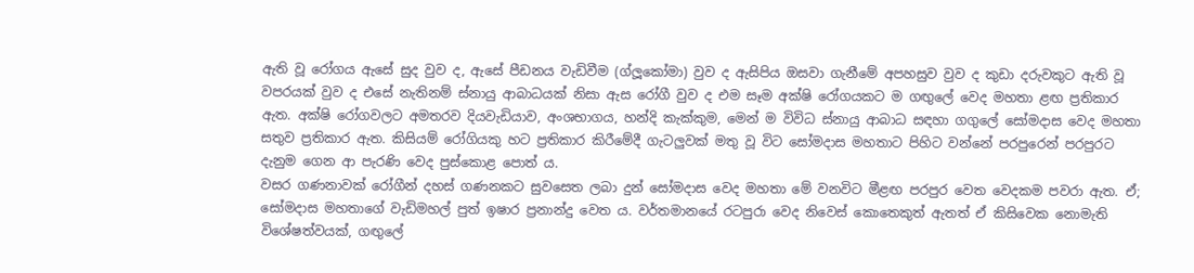ඇති වූ රෝගය ඇසේ සුද වුව ද, ඇසේ පීඩනය වැඩිවීම (ග්ලූකෝමා) වුව ද ඇසිපිය ඔසවා ගැනීමේ අපහසුව වුව ද කුඩා දරුවකුට ඇති වූ වපරයක් වුව ද එසේ නැතිනම් ස්නායු ආබාධයක් නිසා ඇස රෝගී වුව ද එම සෑම අක්ෂි රෝගයකට ම ගඟුලේ වෙද මහතා ළඟ ප්‍රතිකාර ඇත. අක්ෂි රෝගවලට අමතරව දියවැඩියාව, අංශභාගය, හන්දි කැක්කුම, මෙන් ම විවිධ ස්නායු ආබාධ සඳහා ගගුලේ සෝමදාස වෙද මහතා සතුව ප්‍රතිකාර ඇත. කිසියම් රෝගියකු හට ප්‍රතිකාර කිරීමේදී ගැටලුවක් මතු වූ විට සෝමදාස මහතාට පිහිට වන්නේ පරපුරෙන් පරපුරට දැනුම ගෙන ආ පැරණි වෙද පුස්කොළ පොත් ය.
වසර ගණනාවක් රෝගීන් දහස් ගණනකට සුවසෙත ලබා දුන් සෝමදාස වෙද මහතා මේ වනවිට මීළඟ පරපුර වෙත වෙදකම පවරා ඇත. ඒ; සෝමදාස මහතාගේ වැඩිමහල් පුත් ඉෂාර ප්‍රනාන්දු වෙත ය. වර්තමානයේ රටපුරා වෙද නිවෙස් කොතෙකුත් ඇතත් ඒ කිසිවෙක නොමැති විශේෂත්වයක්, ගඟුලේ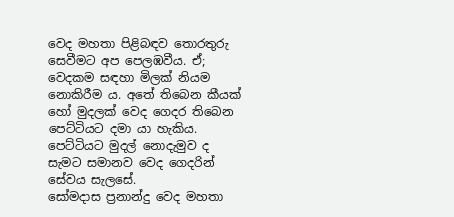වෙද මහතා පිළිබඳව තොරතුරු සෙවීමට අප පෙලඹවීය. ඒ; වෙදකම සඳහා මිලක් නියම නොකිරීම ය. අතේ තිබෙන කීයක් හෝ මුදලක් වෙද ගෙදර තිබෙන පෙට්ටියට දමා යා හැකිය. පෙට්ටියට මුදල් නොදැමුව ද සැමට සමානව වෙද ගෙදරින් සේවය සැලසේ.
සෝමදාස ප්‍රනාන්දු වෙද මහතා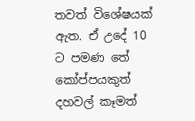තවත් විශේෂයක් ඇත. ඒ උදේ 10 ට පමණ තේ කෝප්පයකුත් දහවල් කෑමත්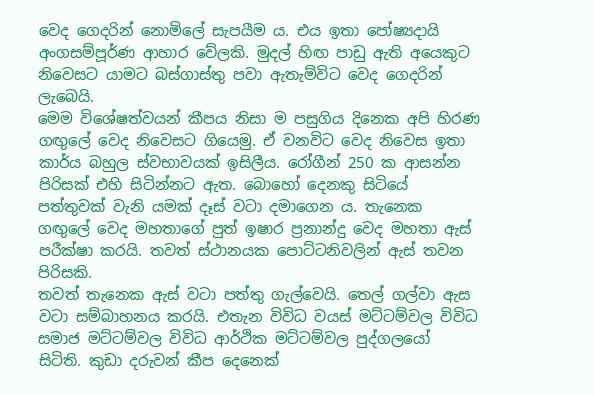වෙද ගෙදරින් නොමිලේ සැපයීම ය. එය ඉතා පෝෂ්‍යදායි අංගසම්පූර්ණ ආහාර වේලකි. මුදල් හිඟ පාඩු ඇති අයෙකුට නිවෙසට යාමට බස්ගාස්තු පවා ඇතැම්විට වෙද ගෙදරින් ලැබෙයි.
මෙම විශේෂත්වයන් කීපය නිසා ම පසුගිය දිනෙක අපි හිරණ ගඟුලේ වෙද නිවෙසට ගියෙමු. ඒ වනවිට වෙද නිවෙස ඉතා කාර්ය බහුල ස්වභාවයක් ඉසිලීය. රෝගීන් 250 ක ආසන්න පිරිසක් එහි සිටින්නට ඇත. බොහෝ දෙනකු සිටියේ පත්තුවක් වැනි යමක් දෑස් වටා දමාගෙන ය. තැනෙක ගඟුලේ වෙද මහතාගේ පුත් ඉෂාර ප්‍රනාන්දු වෙද මහතා ඇස් පරීක්ෂා කරයි. තවත් ස්ථානයක පොට්ටනිවලින් ඇස් තවන පිරිසකි.
තවත් තැනෙක ඇස් වටා පත්තු ගැල්වෙයි. තෙල් ගල්වා ඇස වටා සම්බාහනය කරයි. එතැන විවිධ වයස් මට්ටම්වල විවිධ සමාජ මට්ටම්වල විවිධ ආර්ථික මට්ටම්වල පුද්ගලයෝ සිටිති. කුඩා දරුවන් කීප දෙනෙක්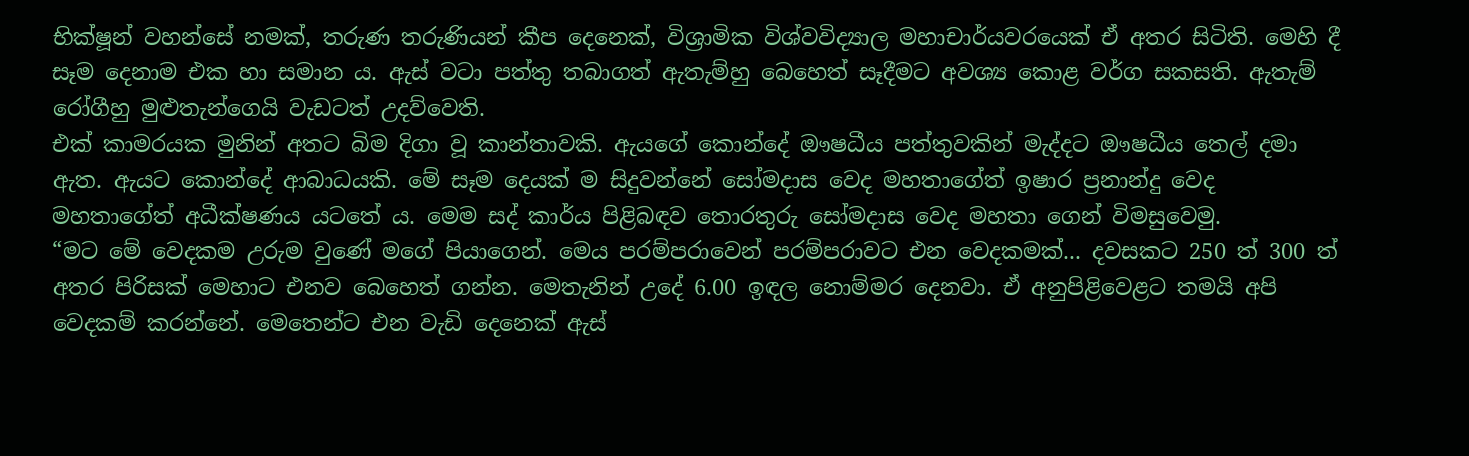භික්ෂූන් වහන්සේ නමක්, තරුණ තරුණියන් කීප දෙනෙක්, විශ්‍රාමික විශ්වවිද්‍යාල මහාචාර්යවරයෙක් ඒ අතර සිටිති. මෙහි දී සෑම දෙනාම එක හා සමාන ය. ඇස් වටා පත්තු තබාගත් ඇතැම්හු බෙහෙත් සෑදීමට අවශ්‍ය කොළ වර්ග සකසති. ඇතැම් රෝගීහු මුළුතැන්ගෙයි වැඩටත් උදව්වෙති.
එක් කාමරයක මුනින් අතට බිම දිගා වූ කාන්තාවකි. ඇයගේ කොන්දේ ඖෂධීය පත්තුවකින් මැද්දට ඖෂධීය තෙල් දමා ඇත. ඇයට කොන්දේ ආබාධයකි. මේ සෑම දෙයක් ම සිදුවන්නේ සෝමදාස වෙද මහතාගේත් ඉෂාර ප්‍රනාන්දු වෙද මහතාගේත් අධීක්ෂණය යටතේ ය. මෙම සද් කාර්ය පිළිබඳව තොරතුරු සෝමදාස වෙද මහතා ගෙන් විමසුවෙමු.
“මට මේ වෙදකම උරුම වුණේ මගේ පියාගෙන්. මෙය පරම්පරාවෙන් පරම්පරාවට එන වෙදකමක්... දවසකට 250 ත් 300 ත් අතර පිරිසක් මෙහාට එනව බෙහෙත් ගන්න. මෙතැනින් උදේ 6.00 ඉඳල නොම්මර දෙනවා. ඒ අනුපිළිවෙළට තමයි අපි වෙදකම් කරන්නේ. මෙතෙන්ට එන වැඩි දෙනෙක් ඇස්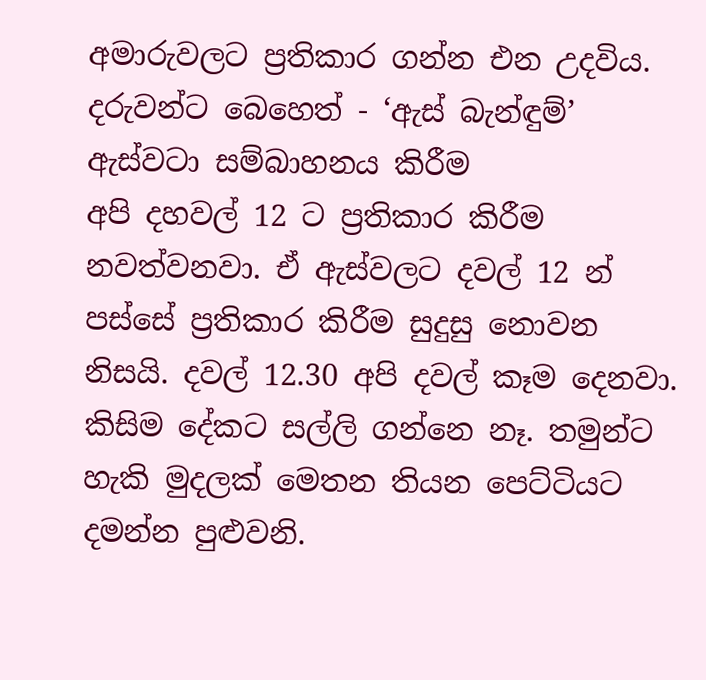අමාරුවලට ප්‍රතිකාර ගන්න එන උදවිය.
දරුවන්ට බෙහෙත් - ‘ඇස් බැන්ඳුම්’
ඇස්වටා සම්බාහනය කිරීම
අපි දහවල් 12 ට ප්‍රතිකාර කිරීම නවත්වනවා. ඒ ඇස්වලට දවල් 12 න් පස්සේ ප්‍රතිකාර කිරීම සුදුසු නොවන නිසයි. දවල් 12.30 අපි දවල් කෑම දෙනවා. කිසිම දේකට සල්ලි ගන්නෙ නෑ. තමුන්ට හැකි මුදලක් මෙතන තියන පෙට්ටියට දමන්න පුළුවනි.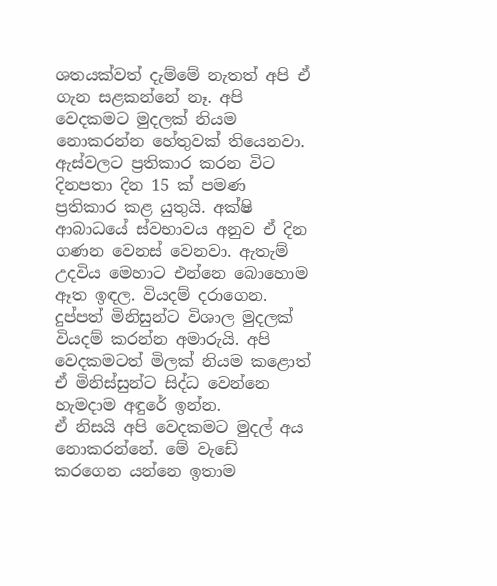ශතයක්වත් දැම්මේ නැතත් අපි ඒ ගැන සළකන්නේ නෑ. අපි වෙදකමට මුදලක් නියම නොකරන්න හේතුවක් තියෙනවා.
ඇස්වලට ප්‍රතිකාර කරන විට දිනපතා දින 15 ක් පමණ ප්‍රතිකාර කළ යුතුයි. අක්ෂි ආබාධයේ ස්වභාවය අනුව ඒ දින ගණන වෙනස් වෙනවා. ඇතැම් උදවිය මෙහාට එන්නෙ බොහොම ඈත ඉඳල. වියදම් දරාගෙන. දුප්පත් මිනිසුන්ට විශාල මුදලක් වියදම් කරන්න අමාරුයි. අපි වෙදකමටත් මිලක් නියම කළොත් ඒ මිනිස්සුන්ට සිද්ධ වෙන්නෙ හැමදාම අඳුරේ ඉන්න.
ඒ නිසයි අපි වෙදකමට මුදල් අය නොකරන්නේ. මේ වැඩේ කරගෙන යන්නෙ ඉතාම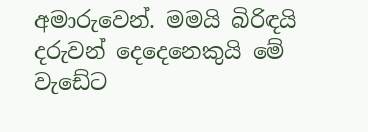අමාරුවෙන්. මමයි බිරිඳයි දරුවන් දෙදෙනෙකුයි මේ වැඩේට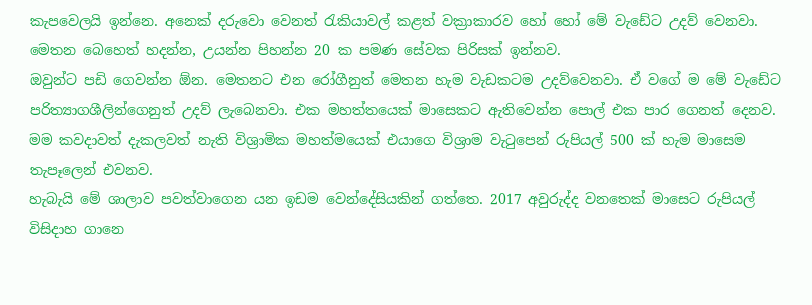කැපවෙලයි ඉන්නෙ. අනෙක් දරුවො වෙනත් රැකියාවල් කළත් වක්‍රාකාරව හෝ හෝ මේ වැඩේට උදව් වෙනවා. මෙතන බෙහෙත් හදන්න, උයන්න පිහන්න 20 ක පමණ සේවක පිරිසක් ඉන්නව.
ඔවුන්ට පඩි ගෙවන්න ඕන. මෙතනට එන රෝගීනුත් මෙතන හැම වැඩකටම උදව්වෙනවා. ඒ වගේ ම මේ වැඩේට පරිත්‍යාගශීලින්ගෙනුත් උදව් ලැබෙනවා. එක මහත්තයෙක් මාසෙකට ඇතිවෙන්න පොල් එක පාර ගෙනත් දෙනව. මම කවදාවත් දැකලවත් නැති විශ්‍රාමික මහත්මයෙක් එයාගෙ විශ්‍රාම වැටුපෙන් රුපියල් 500 ක් හැම මාසෙම තැපෑලෙන් එවනව.
හැබැයි මේ ශාලාව පවත්වාගෙන යන ඉඩම වෙන්දේසියකින් ගත්තෙ. 2017 අවුරුද්ද වනතෙක් මාසෙට රුපියල් විසිදාහ ගානෙ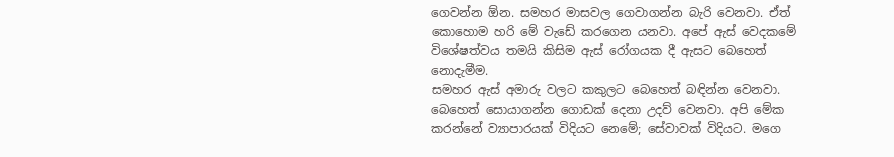ගෙවන්න ඕන. සමහර මාසවල ගෙවාගන්න බැරි වෙනවා. ඒත් කොහොම හරි මේ වැඩේ කරගෙන යනවා. අපේ ඇස් වෙදකමේ විශේෂත්වය තමයි කිසිම ඇස් රෝගයක දී ඇසට බෙහෙත් නොදැමීම.
සමහර ඇස් අමාරු වලට කකුලට බෙහෙත් බඳින්න වෙනවා. බෙහෙත් සොයාගන්න ගොඩක් දෙනා උදව් වෙනවා. අපි මේක කරන්නේ ව්‍යාපාරයක් විදියට නෙමේ; සේවාවක් විදියට. මගෙ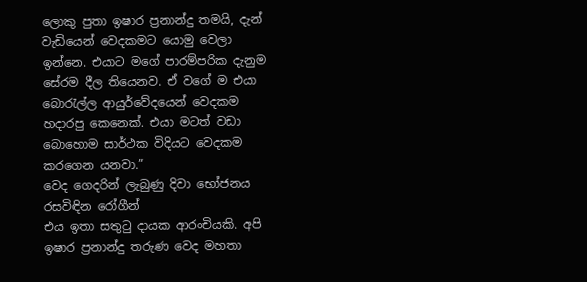ලොකු පුතා ඉෂාර ප්‍රනාන්දු තමයි, දැන් වැඩියෙන් වෙදකමට යොමු වෙලා ඉන්නෙ. එයාට මගේ පාරම්පරික දැනුම සේරම දීල තියෙනව. ඒ වගේ ම එයා බොරැල්ල ආයුර්වේදයෙන් වෙදකම හදාරපු කෙනෙක්. එයා මටත් වඩා බොහොම සාර්ථක විදියට වෙදකම කරගෙන යනවා.”
වෙද ගෙදරින් ලැබුණු දිවා භෝජනය රසවිඳින රෝගීන්
එය ඉතා සතුටු දායක ආරංචියකි. අපි ඉෂාර ප්‍රනාන්දු තරුණ වෙද මහතා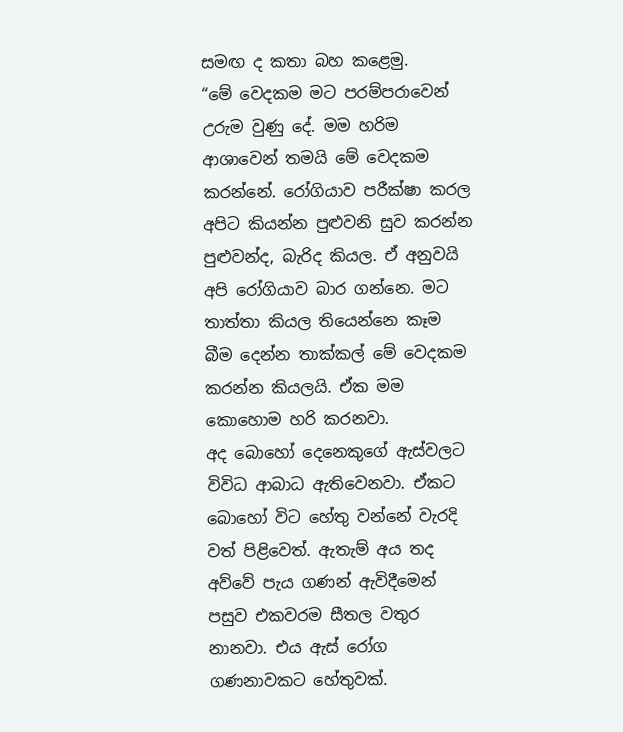සමඟ ද කතා බහ කළෙමු.
“මේ වෙදකම මට පරම්පරාවෙන් උරුම වුණු දේ. මම හරිම ආශාවෙන් තමයි මේ වෙදකම කරන්නේ. රෝගියාව පරීක්ෂා කරල අපිට කියන්න පුළුවනි සුව කරන්න පුළුවන්ද, බැරිද කියල. ඒ අනුවයි අපි රෝගියාව බාර ගන්නෙ. මට තාත්තා කියල තියෙන්නෙ කෑම බීම දෙන්න තාක්කල් මේ වෙදකම කරන්න කියලයි. ඒක මම කොහොම හරි කරනවා.
අද බොහෝ දෙනෙකුගේ ඇස්වලට විවිධ ආබාධ ඇතිවෙනවා. ඒකට බොහෝ විට හේතු වන්නේ වැරදි වත් පිළිවෙත්. ඇතැම් අය තද අව්වේ පැය ගණන් ඇවිදීමෙන් පසුව එකවරම සීතල වතුර නානවා. එය ඇස් රෝග ගණනාවකට හේතුවක්.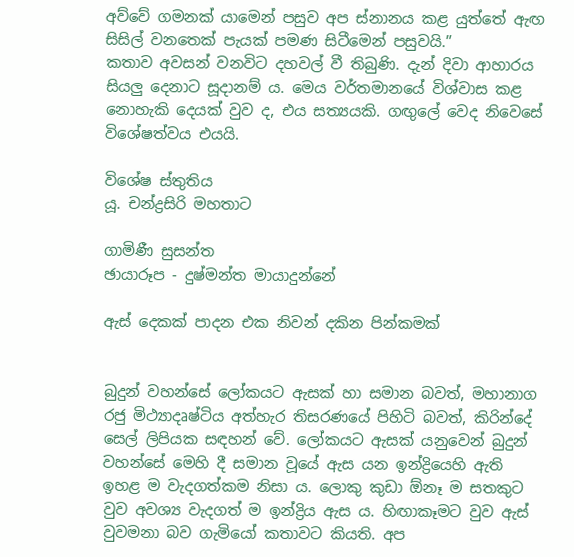අව්වේ ගමනක් යාමෙන් පසුව අප ස්නානය කළ යුත්තේ ඇඟ සිසිල් වනතෙක් පැයක් පමණ සිටීමෙන් පසුවයි.”
කතාව අවසන් වනවිට දහවල් වී තිබුණි. දැන් දිවා ආහාරය සියලු දෙනාට සූදානම් ය. මෙය වර්තමානයේ විශ්වාස කළ නොහැකි දෙයක් වුව ද, එය සත්‍යයකි. ගඟුලේ වෙද නිවෙසේ විශේෂත්වය එයයි.

විශේෂ ස්තුතිය
යූ. චන්ද්‍රසිරි මහතාට

ගාමිණී සුසන්ත
ඡායාරූප - දුෂ්මන්ත මායාදුන්නේ

ඇස් දෙකක් පාදන එක නිවන් දකින පින්කමක්


බුදුන් වහන්සේ ලෝකයට ඇසක් හා සමාන බවත්, මහානාග රජු මිථ්‍යාදෘෂ්ටිය අත්හැර තිසරණයේ පිහිටි බවත්, කිරින්දේ සෙල් ලිපියක සඳහන් වේ. ලෝකයට ඇසක් යනුවෙන් බුදුන් වහන්සේ මෙහි දී සමාන වූයේ ඇස යන ඉන්ද්‍රියෙහි ඇති ඉහළ ම වැදගත්කම නිසා ය. ලොකු කුඩා ඕනෑ ම සතකුට වුව අවශ්‍ය වැදගත් ම ඉන්ද්‍රිය ඇස ය. හිඟාකෑමට වුව ඇස් වුවමනා බව ගැමියෝ කතාවට කියති. අප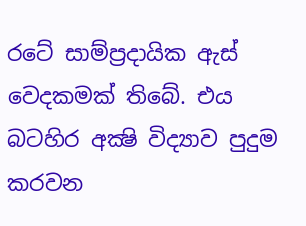රටේ සාම්ප්‍රදායික ඇස් වෙදකමක් තිබේ. එය බටහිර අක්‍ෂි විද්‍යාව පුදුම කරවන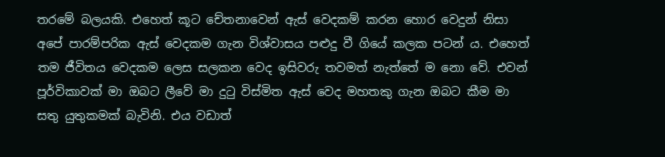තරමේ බලයකි. එහෙත් කූට චේතනාවෙන් ඇස් වෙදකම් කරන හොර වෙදුන් නිසා අපේ පාරම්පරික ඇස් වෙදකම ගැන විශ්වාසය පළුදු වී ගියේ කලක පටන් ය. එහෙත් තම ජීවිතය වෙදකම ලෙස සලකන වෙද ඉසිවරු තවමත් නැත්තේ ම නො වේ. එවන් පූර්විකාවක් මා ඔබට ලීවේ මා දුටු විස්මිත ඇස් වෙද මහතකු ගැන ඔබට කීම මා සතු යුතුකමක් බැවිනි. එය වඩාත්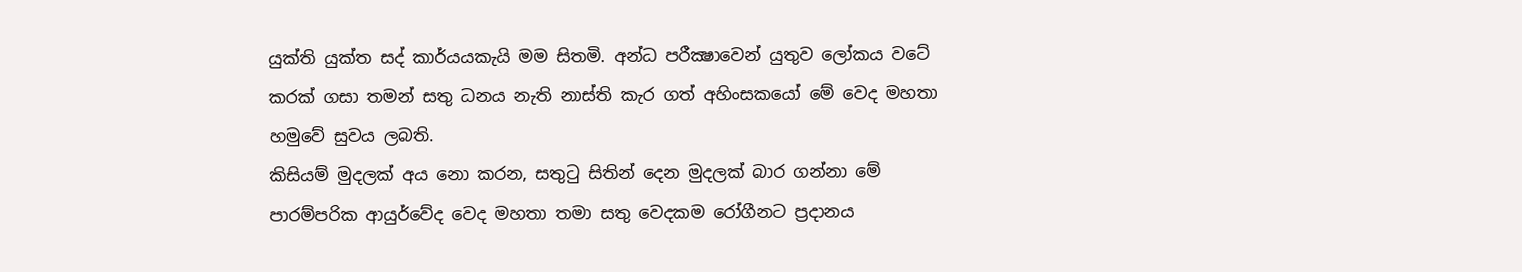යුක්ති යුක්ත සද් කාර්යයකැයි මම සිතමි. අන්ධ පරීක්‍ෂාවෙන් යුතුව ලෝකය වටේ කරක් ගසා තමන් සතු ධනය නැති නාස්ති කැර ගත් අහිංසකයෝ මේ වෙද මහතා හමුවේ සුවය ලබති.
කිසියම් මුදලක් අය නො කරන, සතුටු සිතින් දෙන මුදලක් බාර ගන්නා මේ පාරම්පරික ආයුර්වේද වෙද මහතා තමා සතු වෙදකම රෝගීනට ප්‍රදානය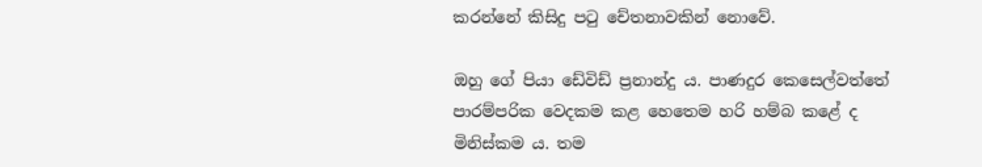කරන්නේ කිසිදු පටු චේතනාවකින් නොවේ.

ඔහු ගේ පියා ඩේවිඩ් ප්‍රනාන්දු ය. පාණදුර කෙසෙල්වත්තේ පාරම්පරික වෙදකම කළ හෙතෙම හරි හම්බ කළේ ද මිනිස්කම ය. තම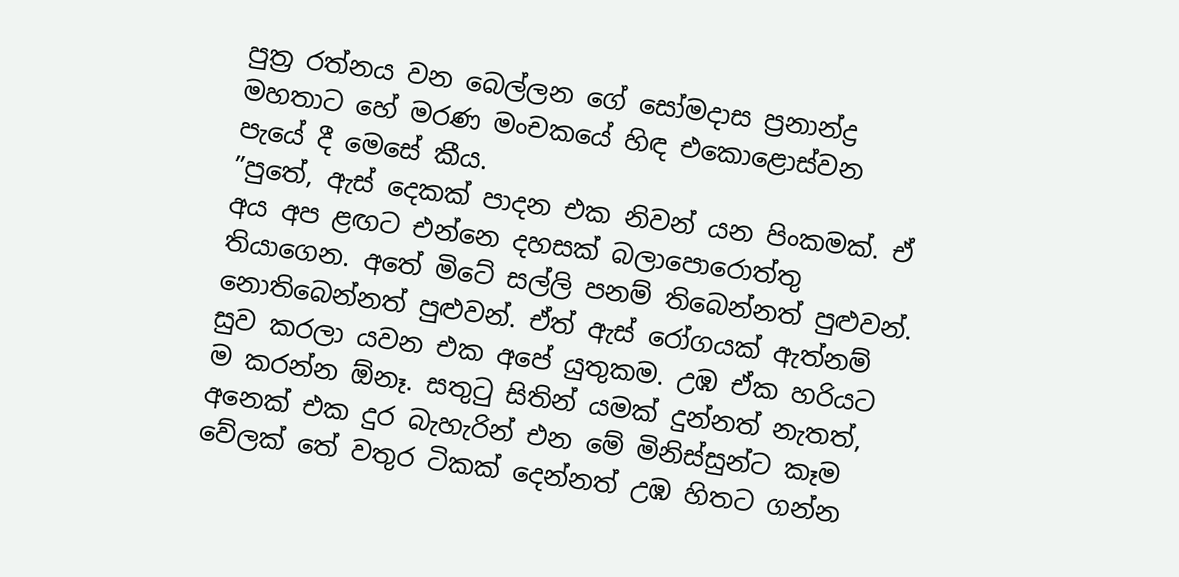පුත්‍ර රත්නය වන බෙල්ලන ගේ සෝමදාස ප්‍රනාන්ද්‍ර මහතාට හේ මරණ මංචකයේ හිඳ එකොළොස්වන පැයේ දී මෙසේ කීය.
”පුතේ, ඇස් දෙකක් පාදන එක නිවන් යන පිංකමක්. ඒ අය අප ළඟට එන්නෙ දහසක් බලාපොරොත්තු තියාගෙන. අතේ මිටේ සල්ලි පනම් තිබෙන්නත් පුළුවන්. නොතිබෙන්නත් පුළුවන්. ඒත් ඇස් රෝගයක් ඇත්නම් සුව කරලා යවන එක අපේ යුතුකම. උඹ ඒක හරියට ම කරන්න ඕනෑ. සතුටු සිතින් යමක් දුන්නත් නැතත්, අනෙක් එක දුර බැහැරින් එන මේ මිනිස්සුන්ට කෑම වේලක් තේ වතුර ටිකක් දෙන්නත් උඹ හිතට ගන්න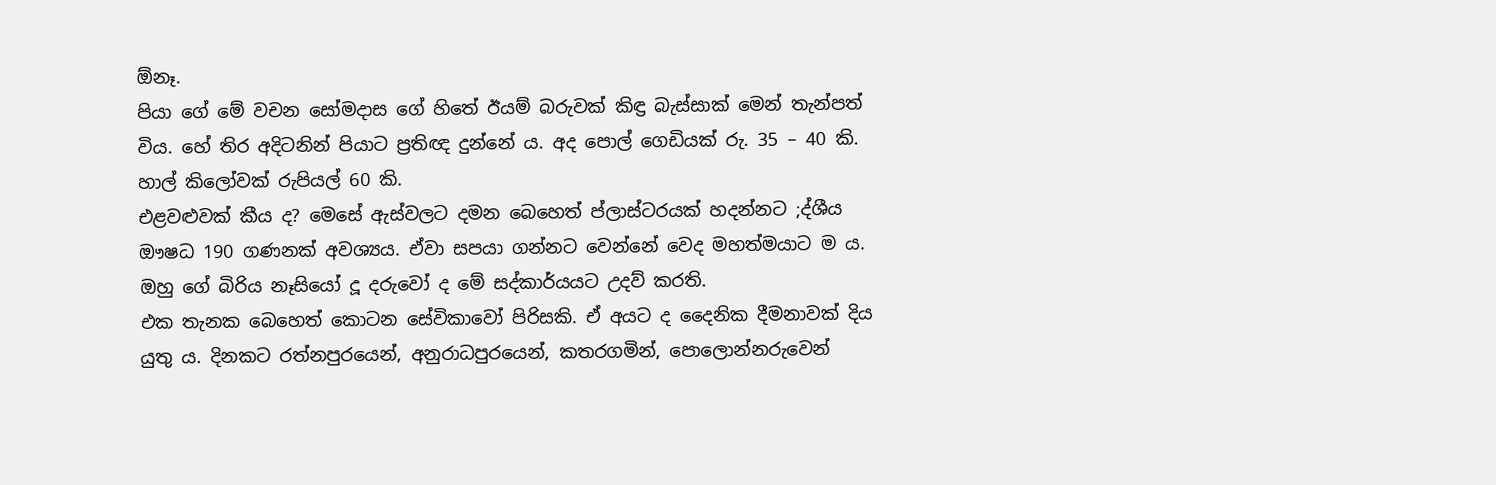ඕනෑ.
පියා ගේ මේ වචන සෝමදාස ගේ හිතේ ඊයම් බරුවක් කිඳ්‍ර බැස්සාක් මෙන් තැන්පත් විය. හේ තිර අදිටනින් පියාට ප්‍රතිඥ දුන්නේ ය. අද පොල් ගෙඩියක් රු. 35 – 40 කි. හාල් කිලෝවක් රුපියල් 60 කි.
එළවළුවක් කීය ද? මෙසේ ඇස්වලට දමන බෙහෙත් ප්ලාස්ටරයක් හදන්නට ;ද්ශීය ඖෂධ 190 ගණනක් අවශ්‍යය. ඒවා සපයා ගන්නට වෙන්නේ වෙද මහත්මයාට ම ය. ඔහු ගේ බිරිය නෑසියෝ දූ දරුවෝ ද මේ සද්කාර්යයට උදව් කරති.
එක තැනක බෙහෙත් කොටන සේවිකාවෝ පිරිසකි. ඒ අයට ද දෛනික දීමනාවක් දිය යුතු ය. දිනකට රත්නපුරයෙන්, අනුරාධපුරයෙන්, කතරගමින්, පොලොන්නරුවෙන්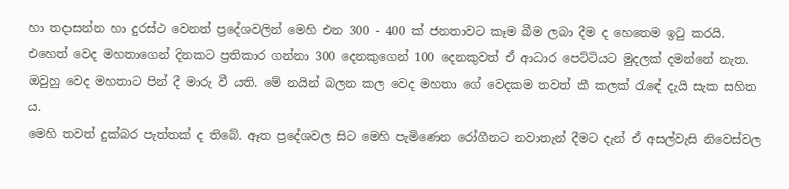හා තදාසන්න හා දුරස්ථ වෙනත් ප්‍රදේශවලින් මෙහි එන 300 - 400 ක් ජනතාවට කෑම බීම ලබා දීම ද හෙතෙම ඉටු කරයි.
එහෙත් වෙද මහතාගෙන් දිනකට ප්‍රතිකාර ගන්නා 300 දෙනකුගෙන් 100 දෙනකුවත් ඒ ආධාර පෙට්ටියට මුදලක් දමන්නේ නැත. ඔවුහු වෙද මහතාට පින් දී මාරු වී යති. මේ නයින් බලන කල වෙද මහතා ගේ වෙදකම තවත් කී කලක් රැඳේ දැයි සැක සහිත ය.
මෙහි තවත් දුක්බර පැත්තක් ද තිබේ. ඈත ප්‍රදේශවල සිට මෙහි පැමිණෙන රෝගීනට නවාතැන් දීමට දැන් ඒ අසල්වැසි නිවෙස්වල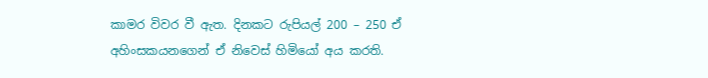කාමර විවර වී ඇත. දිනකට රුපියල් 200 – 250 ඒ අහිංසකයනගෙන් ඒ නිවෙස් හිමියෝ අය කරති.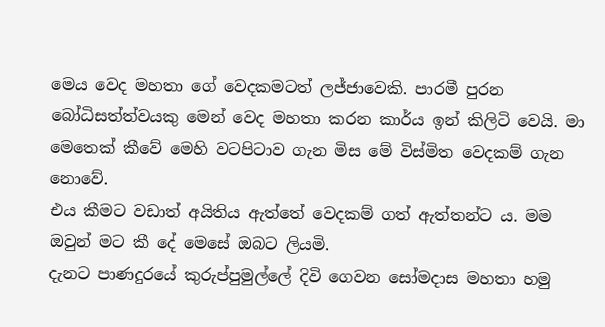මෙය වෙද මහතා ගේ වෙදකමටත් ලජ්ජාවෙකි. පාරමී පුරන බෝධිසත්ත්වයකු මෙන් වෙද මහතා කරන කාර්ය ඉන් කිලිටි වෙයි. මා මෙතෙක් කීවේ මෙහි වටපිටාව ගැන මිස මේ විස්මිත වෙදකම් ගැන නොවේ.
එය කීමට වඩාත් අයිතිය ඇත්තේ වෙදකම් ගත් ඇත්තන්ට ය. මම ඔවුන් මට කී දේ මෙසේ ඔබට ලියමි.
දැනට පාණදුරයේ කුරුප්පුමුල්ලේ දිවි ගෙවන සෝමදාස මහතා හමු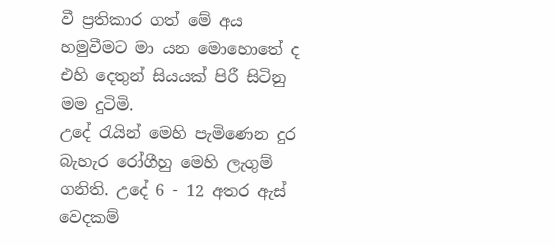වී ප්‍රතිකාර ගත් මේ අය හමුවීමට මා යන මොහොතේ ද එහි දෙතුන් සියයක් පිරී සිටිනු මම දුටිමි.
උදේ රැයින් මෙහි පැමිණෙන දුර බැහැර රෝගීහු මෙහි ලැගුම් ගනිති. උදේ 6 - 12 අතර ඇස් වෙදකම්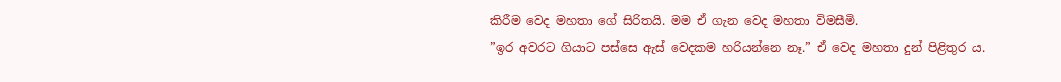කිරීම වෙද මහතා ගේ සිරිතයි. මම ඒ ගැන වෙද මහතා විමසීමි.
”ඉර අවරට ගියාට පස්සෙ ඇස් වෙදකම හරියන්නෙ නෑ.” ඒ වෙද මහතා දුන් පිළිතුර ය.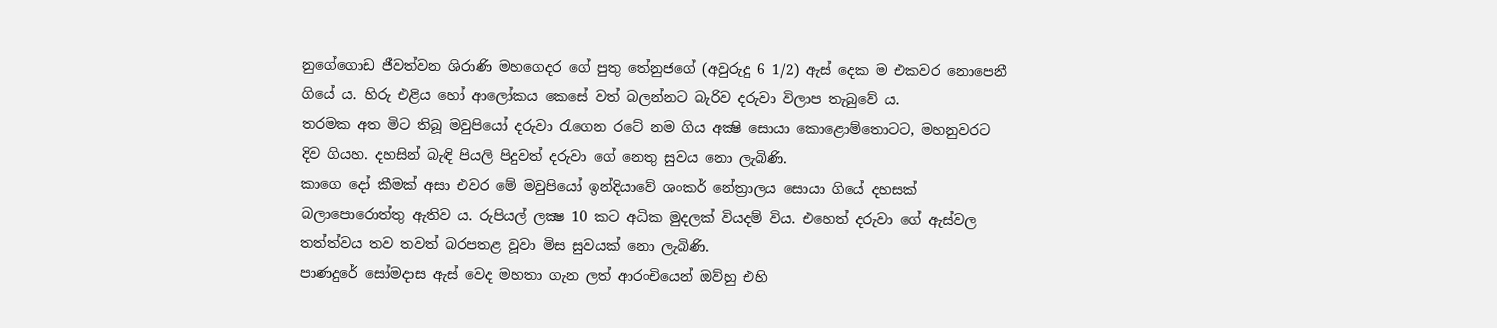නුගේගොඩ ජීවත්වන ශිරාණි මහගෙදර ගේ පුතු තේනුජගේ (අවුරුදු 6 1/2) ඇස් දෙක ම එකවර නොපෙනී ගියේ ය. හිරු එළිය හෝ ආලෝකය කෙසේ වත් බලන්නට බැරිව දරුවා විලාප තැබුවේ ය.
තරමක අත මිට තිබූ මවුපියෝ දරුවා රැගෙන රටේ නම ගිය අක්‍ෂි සොයා කොළොම්තොටට, මහනුවරට දිව ගියහ. දහසින් බැඳි පියලි පිදුවත් දරුවා ගේ නෙතු සුවය නො ලැබිණි.
කාගෙ දෝ කීමක් අසා එවර මේ මවුපියෝ ඉන්දියාවේ ශංකර් නේත්‍රාලය සොයා ගියේ දහසක් බලාපොරොත්තු ඇතිව ය. රුපියල් ලක්‍ෂ 10 කට අධික මුදලක් වියදම් විය. එහෙත් දරුවා ගේ ඇස්වල තත්ත්වය තව තවත් බරපතළ වූවා මිස සුවයක් නො ලැබිණි.
පාණදුරේ සෝමදාස ඇස් වෙද මහතා ගැන ලත් ආරංචියෙන් ඔව්හු එහි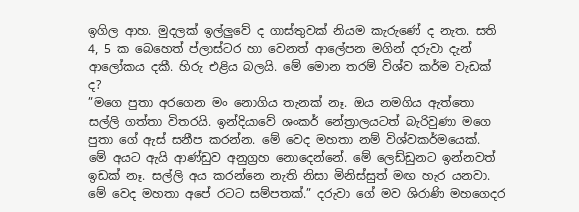ඉගිල ආහ. මුදලක් ඉල්ලුවේ ද ගාස්තුවක් නියම කැරුණේ ද නැත. සති 4, 5 ක බෙහෙත් ප්ලාස්ටර හා වෙනත් ආලේපන මගින් දරුවා දැන් ආලෝකය දකී. හිරු එළිය බලයි. මේ මොන තරම් විශ්ව කර්ම වැඩක් ද?
”මගෙ පුතා අරගෙන මං නොගිය තැනක් නෑ. ඔය නමගිය ඇත්තො සල්ලි ගත්තා විතරයි. ඉන්දියාවේ ශංකර් නේත්‍රාලයටත් බැරිවුණා මගෙ පුතා ගේ ඇස් සනීප කරන්න. මේ වෙද මහතා නම් විශ්වකර්මයෙක්.
මේ අයට ඇයි ආණ්ඩුව අනුග්‍රහ නොදෙන්නේ. මේ ලෙඩ්ඩුනට ඉන්නවත් ඉඩක් නෑ. සල්ලි අය කරන්නෙ නැති නිසා මිනිස්සුත් මඟ හැර යනවා. මේ වෙද මහතා අපේ රටට සම්පතක්.” දරුවා ගේ මව ශිරාණි මහගෙදර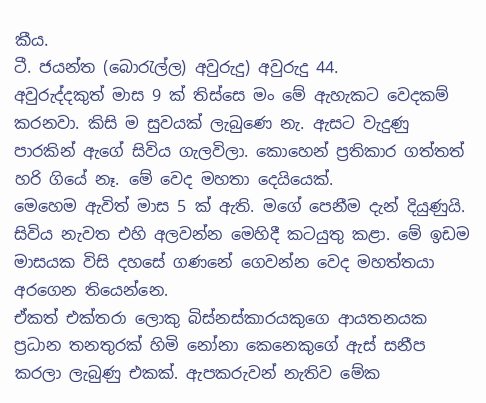කීය.
ටී. ජයන්ත (බොරැල්ල) අවුරුදු) අවුරුදු 44.
අවුරුද්දකුත් මාස 9 ක් තිස්සෙ මං මේ ඇහැකට වෙදකම් කරනවා. කිසි ම සුවයක් ලැබුණෙ නැ. ඇසට වැදුණු පාරකින් ඇගේ සිවිය ගැලවිලා. කොහෙන් ප්‍රතිකාර ගත්තත් හරි ගියේ නෑ. මේ වෙද මහතා දෙයියෙක්.
මෙහෙම ඇවිත් මාස 5 ක් ඇති. මගේ පෙනීම දැන් දියුණුයි. සිවිය නැවත එහි අලවන්න මෙහිදී කටයුතු කළා. මේ ඉඩම මාසයක විසි දහසේ ගණනේ ගෙවන්න වෙද මහත්තයා අරගෙන තියෙන්නෙ.
ඒකත් එක්තරා ලොකු බිස්නස්කාරයකුගෙ ආයතනයක ප්‍රධාන තනතුරක් හිමි නෝනා කෙනෙකුගේ ඇස් සනීප කරලා ලැබුණු එකක්. ඇපකරුවන් නැතිව මේක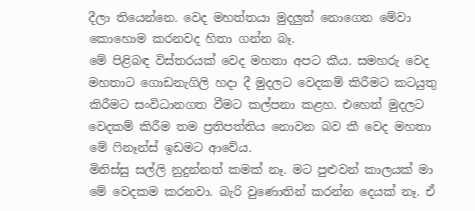දීලා තියෙන්නෙ. වෙද මහත්තයා මුදලුත් නොගෙන මේවා කොහොම කරනවද හිතා ගන්න බෑ.
මේ පිළිබඳ විස්තරයක් වෙද මහතා අපට කීය. සමහරු වෙද මහතාට ගොඩනැගිලි හදා දී මුදලට වෙදකම් කිරීමට කටයුතු කිරීමට සංවිධානගත වීමට කල්පනා කළහ. එහෙත් මුදලට වෙදකම් කිරීම තම ප්‍රතිපත්තිය නොවන බව කී වෙද මහතා මේ ෆිනෑන්ස් ඉඩමට ආවේය.
මිනිස්සු සල්ලි නුදුන්නත් කමක් නෑ. මට පුළුවන් කාලයක් මා මේ වෙදකම කරනවා. බැරි වුණොතින් කරන්න දෙයක් නෑ. ඒ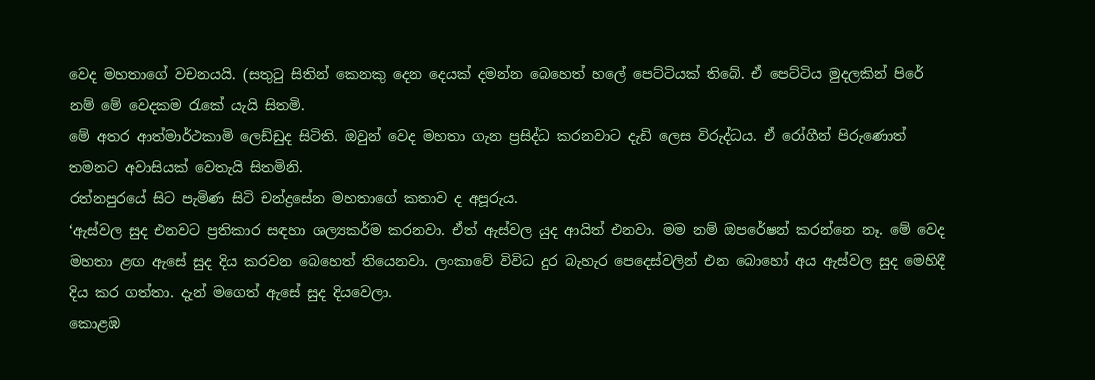වෙද මහතාගේ වචනයයි. (සතුටු සිතින් කෙනකු දෙන දෙයක් දමන්න බෙහෙත් හලේ පෙට්ටියක් තිබේ. ඒ පෙට්ටිය මුදලකින් පිරේ නම් මේ වෙදකම රැකේ යැයි සිතමි.
මේ අතර ආත්මාර්ථකාමි ලෙඩ්ඩුද සිටිති. ඔවුන් වෙද මහතා ගැන ප්‍රසිද්ධ කරනවාට දැඩි ලෙස විරුද්ධය. ඒ රෝගීන් පිරුණොත් තමනට අවාසියක් වෙතැයි සිතමිනි.
රත්නපුරයේ සිට පැමිණ සිටි චන්ද්‍රසේන මහතාගේ කතාව ද අපූරුය.
‘ඇස්වල සුද එනවට ප්‍රතිකාර සඳහා ශල්‍යකර්ම කරනවා. ඒත් ඇස්වල යුද ආයිත් එනවා. මම නම් ඔපරේෂන් කරන්නෙ නෑ. මේ වෙද මහතා ළඟ ඇසේ සුද දිය කරවන බෙහෙත් තියෙනවා. ලංකාවේ විවිධ දුර බැහැර පෙදෙස්වලින් එන බොහෝ අය ඇස්වල සුද මෙහිදී දිය කර ගත්තා. දැන් මගෙත් ඇසේ සුද දියවෙලා.
කොළඹ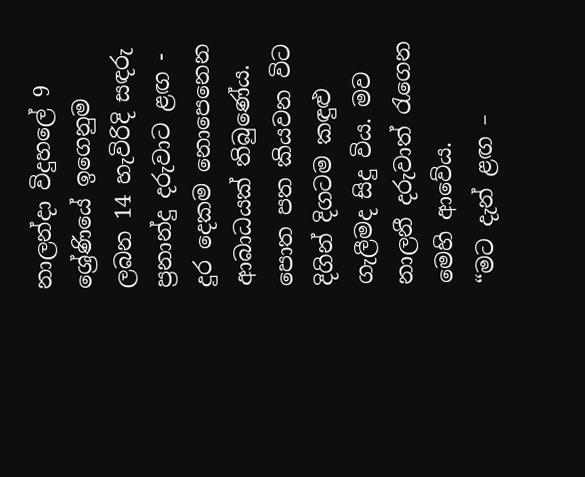නාලන්දා විදුහලේ 9 ශ්‍රේණියේ ඉගෙනුම ලබන 14 හැවිරිදි සඳරු ප්‍රනාන්දු දරුවාට ළඟ - දුර දෙකම නොපෙනෙන ආබාධයක් තිබුණේය. පොත පත කියවන විට දිගින් දිගටම කඳුළු ගැලීමද සිදු විය. මව නාලනී දරුවාත් රැගෙන මෙහි ආවේය.
“මට දැන් ළඟ –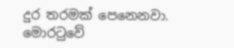දුර තරමක් පෙනෙනවා. මොරටුවේ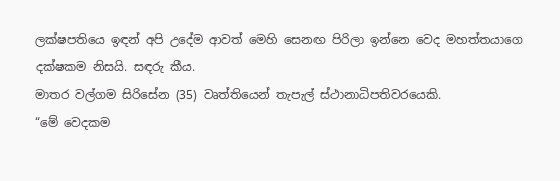ලක්ෂපතියෙ ඉඳන් අපි උදේම ආවත් මෙහි සෙනඟ පිරිලා ඉන්නෙ වෙද මහත්තයාගෙ දක්ෂකම නිසයි. සඳරු කීය.
මාතර වල්ගම සිරිසේන (35) වෘත්තියෙන් තැපැල් ස්ථානාධිපතිවරයෙකි.
“මේ වෙදකම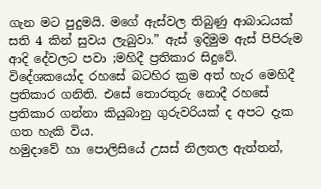ගැන මට පුදුමයි. මගේ ඇස්වල තිබුණු ආබාධයක් සති 4 කින් සුවය ලැබුවා.” ඇස් ඉදිමුම ඇස් පිපිරුම ආදි දේවලට පවා ;මහිදී ප්‍රතිකාර සිදුවේ. විදේශකයෝද රහසේ බටහිර ක්‍රම අත් හැර මෙහිදී ප්‍රතිකාර ගනිති. එසේ තොරතුරු නොදී රහසේ ප්‍රතිකාර ගන්නා කියුබානු ගුරුවරියක් ද අපට දැක ගත හැකි විය.
හමුදාවේ හා පොලිසියේ උසස් නිලතල ඇත්තන්,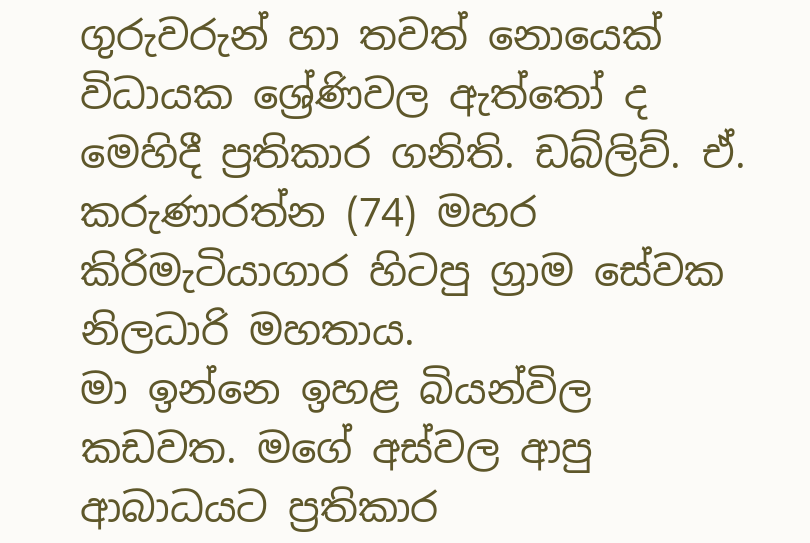ගුරුවරුන් හා තවත් නොයෙක් විධායක ශ්‍රේණිවල ඇත්තෝ ද මෙහිදී ප්‍රතිකාර ගනිති. ඩබ්ලිව්. ඒ. කරුණාරත්න (74) මහර කිරිමැටියාගාර හිටපු ග්‍රාම සේවක නිලධාරි මහතාය.
මා ඉන්නෙ ඉහළ බියන්විල කඩවත. මගේ අස්වල ආපු ආබාධයට ප්‍රතිකාර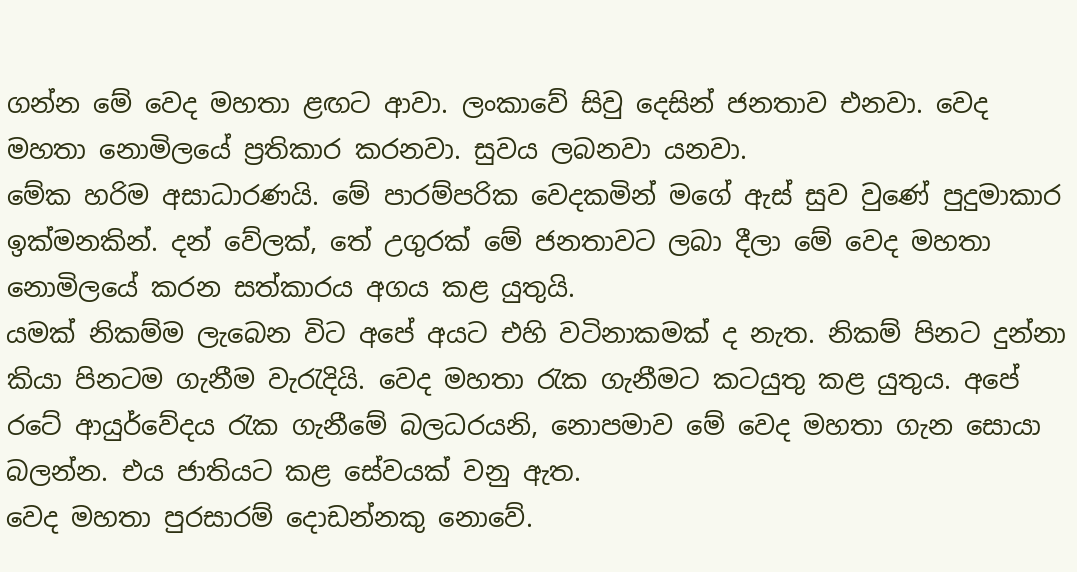ගන්න මේ වෙද මහතා ළඟට ආවා. ලංකාවේ සිවු දෙසින් ජනතාව එනවා. වෙද මහතා නොමිලයේ ප්‍රතිකාර කරනවා. සුවය ලබනවා යනවා.
මේක හරිම අසාධාරණයි. මේ පාරම්පරික වෙදකමින් මගේ ඇස් සුව වුණේ පුදුමාකාර ඉක්මනකින්. දන් වේලක්, තේ උගුරක් මේ ජනතාවට ලබා දීලා මේ වෙද මහතා නොමිලයේ කරන සත්කාරය අගය කළ යුතුයි.
යමක් නිකම්ම ලැබෙන විට අපේ අයට එහි වටිනාකමක් ද නැත. නිකම් පිනට දුන්නා කියා පිනටම ගැනීම වැරැදියි. වෙද මහතා රැක ගැනීමට කටයුතු කළ යුතුය. අපේ රටේ ආයුර්වේදය රැක ගැනීමේ බලධරයනි, නොපමාව මේ වෙද මහතා ගැන සොයා බලන්න. එය ජාතියට කළ සේවයක් වනු ඇත.
වෙද මහතා පුරසාරම් දොඩන්නකු නොවේ.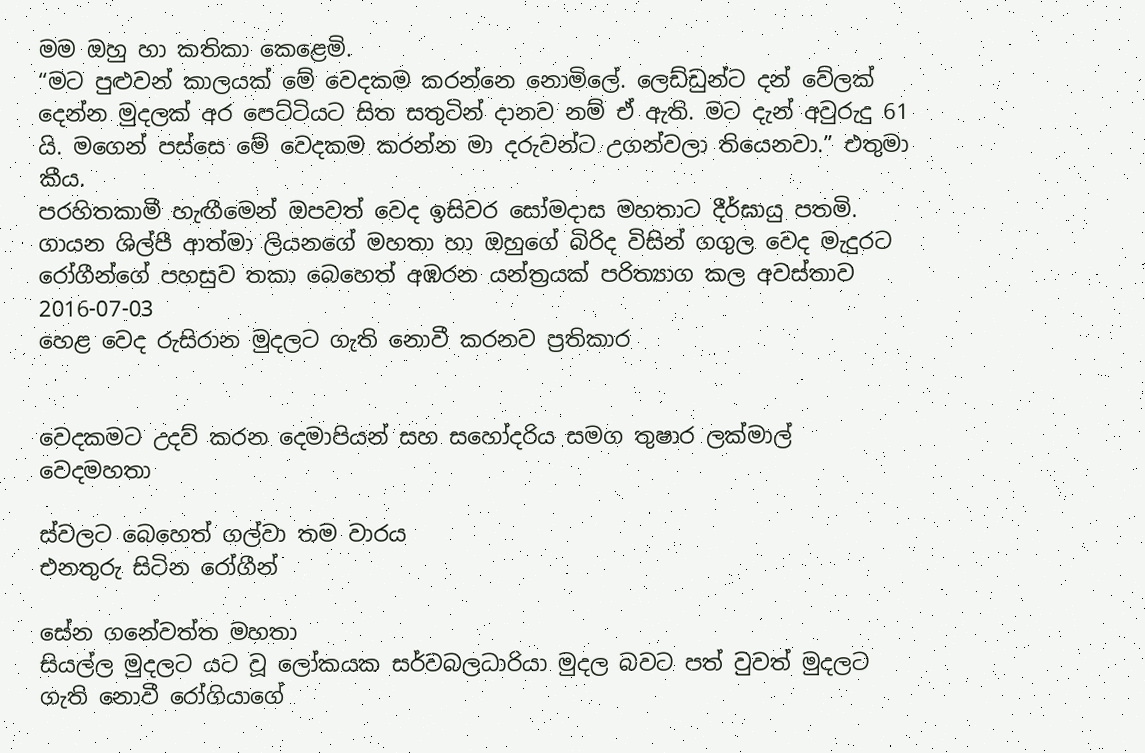මම ඔහු හා කතිකා කෙළෙමි.
“මට පුළුවන් කාලයක් මේ වෙදකම කරන්නෙ නොමිලේ. ලෙඩ්ඩුන්ට දන් වේලක් දෙන්න මුදලක් අර පෙට්ටියට සිත සතුටින් දානව නම් ඒ ඇති. මට දැන් අවුරුදු 61 යි. මගෙන් පස්සෙ මේ වෙදකම කරන්න මා දරුවන්ට උගන්වලා තියෙනවා.” එතුමා කීය.
පරහිතකාමී හැඟීමෙන් ඔපවත් වෙද ඉසිවර සෝමදාස මහතාට දීර්ඝායු පතමි.
ගායන ශිල්පී ආත්මා ලියනගේ මහතා හා ඔහුගේ බිරිද විසින් ගගුල වෙද මැදුරට රෝගීන්ගේ පහසුව තකා බෙහෙත් අඹරන යන්ත්‍රයක් පරිත්‍යාග කල අවස්තාව 2016-07-03
හෙළ වෙද රුසිරාන මුදලට ගැති නොවී කරනව ප්‍රතිකාර


වෙදකමට උදව් කරන දෙමාපියන් සහ සහෝදරිය සමග තුෂාර ලක්‌මාල් වෙදමහතා

ස්‌වලට බෙහෙත් ගල්වා තම වාරය
එනතුරු සිටින රෝගීන්

සේන ගනේවත්ත මහතා
සියල්ල මුදලට යට වූ ලෝකයක සර්වබලධාරියා මුදල බවට පත් වුවත් මුදලට ගැති නොවී රෝගියාගේ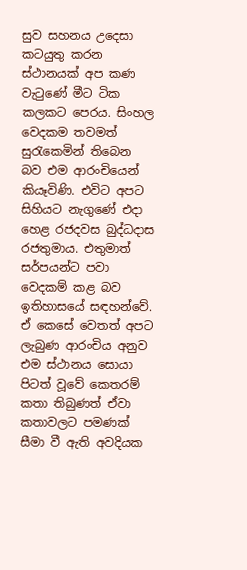සුව සහනය උදෙසා කටයුතු කරන ස්‌ථානයක්‌ අප කණ වැටුණේ මීට ටික කලකට පෙරය. සිංහල වෙදකම තවමත් සුරැකෙමින් තිබෙන බව එම ආරංචියෙන් කියෑවිණි. එවිට අපට සිහියට නැගුණේ එදා හෙළ රජදවස බුද්ධදාස රජතුමාය. එතුමාත් සර්පයන්ට පවා වෙදකම් කළ බව ඉතිහාසයේ සඳහන්වේ.
ඒ කෙසේ වෙතත් අපට ලැබුණ ආරංචිය අනුව එම ස්‌ථානය සොයා පිටත් වූවේ කෙතරම් කතා තිබුණත් ඒවා කතාවලට පමණක්‌ සීමා වී ඇති අවදියක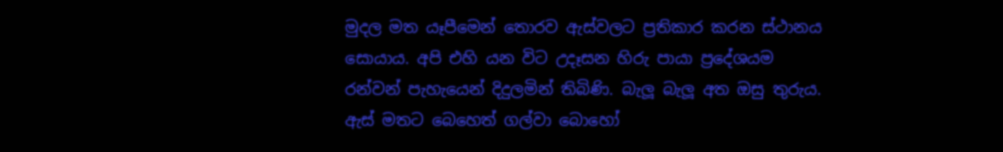මුදල මත යෑපීමෙන් තොරව ඇස්‌වලට ප්‍රතිකාර කරන ස්‌ථානය සොයාය. අපි එහි යන විට උදෑසන හිරු පායා ප්‍රදේශයම රන්වන් පැහැයෙන් දිදුලමින් තිබිණි. බැලූ බැලූ අත ඔසු තුරුය. ඇස්‌ මතට බෙහෙත් ගල්වා බොහෝ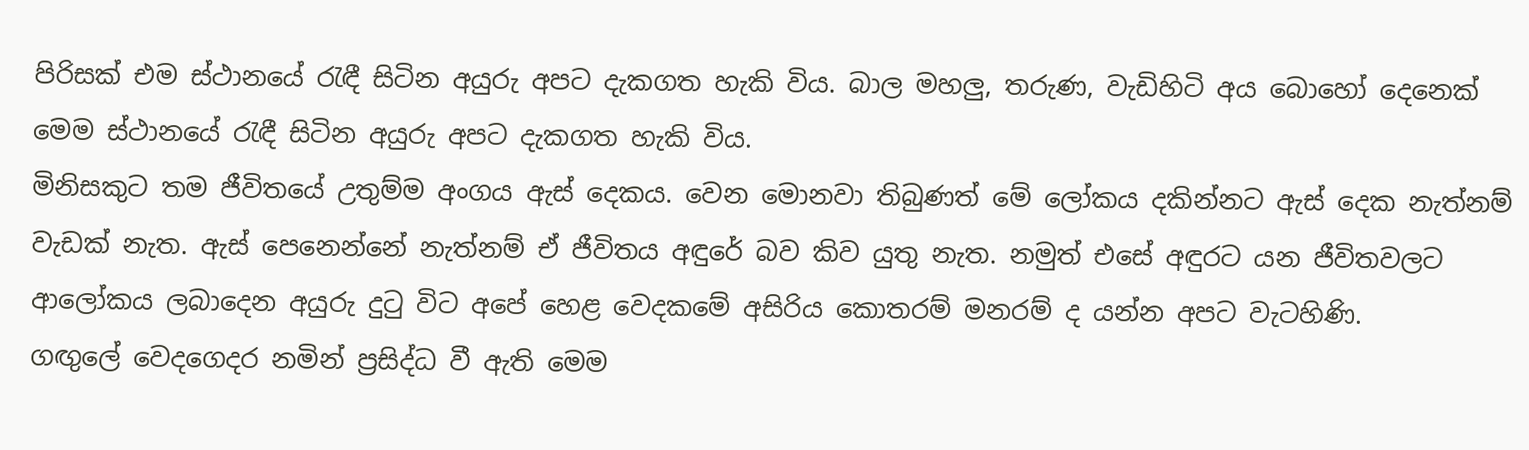පිරිසක්‌ එම ස්‌ථානයේ රැඳී සිටින අයුරු අපට දැකගත හැකි විය. බාල මහලු, තරුණ, වැඩිහිටි අය බොහෝ දෙනෙක්‌ මෙම ස්‌ථානයේ රැඳී සිටින අයුරු අපට දැකගත හැකි විය.
මිනිසකුට තම ජීවිතයේ උතුම්ම අංගය ඇස්‌ දෙකය. වෙන මොනවා තිබුණත් මේ ලෝකය දකින්නට ඇස්‌ දෙක නැත්නම් වැඩක්‌ නැත. ඇස්‌ පෙනෙන්නේ නැත්නම් ඒ ජීවිතය අඳුරේ බව කිව යුතු නැත. නමුත් එසේ අඳුරට යන ජීවිතවලට ආලෝකය ලබාදෙන අයුරු දුටු විට අපේ හෙළ වෙදකමේ අසිරිය කොතරම් මනරම් ද යන්න අපට වැටහිණි.
ගඟුලේ වෙදගෙදර නමින් ප්‍රසිද්ධ වී ඇති මෙම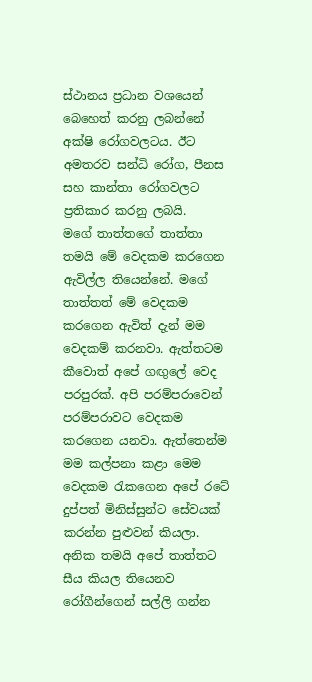ස්‌ථානය ප්‍රධාන වශයෙන් බෙහෙත් කරනු ලබන්නේ අක්‌ෂි රෝගවලටය. ඊට අමතරව සන්ධි රෝග, පීනස සහ කාන්තා රෝගවලට ප්‍රතිකාර කරනු ලබයි.
මගේ තාත්තගේ තාත්තා තමයි මේ වෙදකම කරගෙන ඇවිල්ල තියෙන්නේ. මගේ තාත්තත් මේ වෙදකම කරගෙන ඇවිත් දැන් මම වෙදකම් කරනවා. ඇත්තටම කීවොත් අපේ ගඟුලේ වෙද පරපුරක්‌. අපි පරම්පරාවෙන් පරම්පරාවට වෙදකම කරගෙන යනවා. ඇත්තෙන්ම මම කල්පනා කළා මෙම වෙදකම රැකගෙන අපේ රටේ දුප්පත් මිනිස්‌සුන්ට සේවයක්‌ කරන්න පුළුවන් කියලා. අනික තමයි අපේ තාත්තට සීය කියල තියෙනව රෝගීන්ගෙන් සල්ලි ගන්න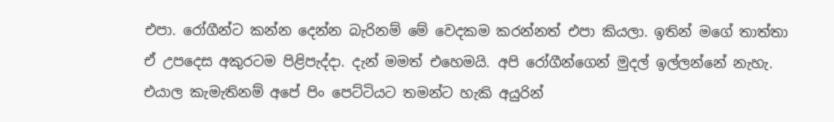එපා. රෝගීන්ට කන්න දෙන්න බැරිනම් මේ වෙදකම කරන්නත් එපා කියලා. ඉතින් මගේ තාත්තා ඒ උපදෙස අකුරටම පිළිපැද්දා. දැන් මමත් එහෙමයි. අපි රෝගීන්ගෙන් මුදල් ඉල්ලන්නේ නැහැ. එයාල කැමැතිනම් අපේ පිං පෙට්‌ටියට තමන්ට හැකි අයුරින්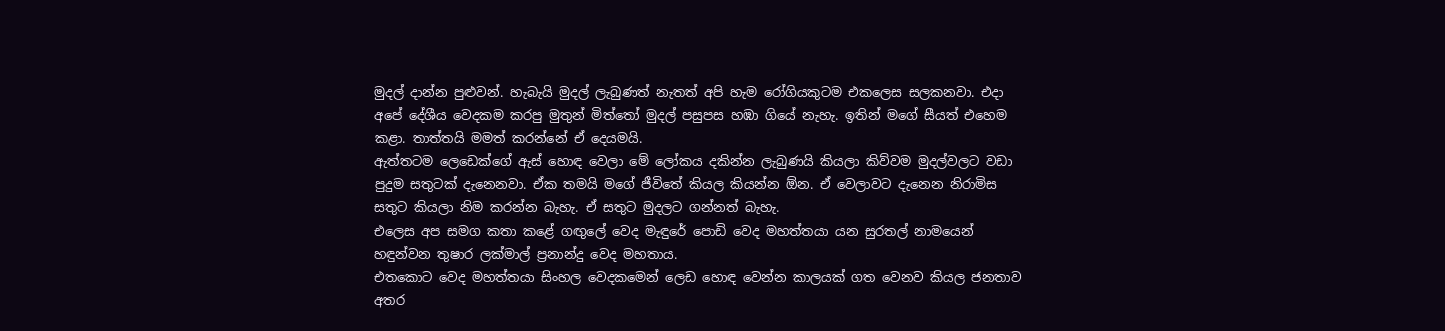මුදල් දාන්න පුළුවන්. හැබැයි මුදල් ලැබුණත් නැතත් අපි හැම රෝගියකුටම එකලෙස සලකනවා. එදා අපේ දේශීය වෙදකම කරපු මුතුන් මිත්තෝ මුදල් පසුපස හඹා ගියේ නැහැ. ඉතින් මගේ සීයත් එහෙම කළා. තාත්තයි මමත් කරන්නේ ඒ දෙයමයි.
ඇත්තටම ලෙඩෙක්‌ගේ ඇස්‌ හොඳ වෙලා මේ ලෝකය දකින්න ලැබුණයි කියලා කිව්වම මුදල්වලට වඩා පුදුම සතුටක්‌ දැනෙනවා. ඒක තමයි මගේ ජීවිතේ කියල කියන්න ඕන. ඒ වෙලාවට දැනෙන නිරාමිස සතුට කියලා නිම කරන්න බැහැ. ඒ සතුට මුදලට ගන්නත් බැහැ.
එලෙස අප සමග කතා කළේ ගඟුලේ වෙද මැඳුරේ පොඩි වෙද මහත්තයා යන සුරතල් නාමයෙන් හඳුන්වන තුෂාර ලක්‌මාල් ප්‍රනාන්දු වෙද මහතාය.
එතකොට වෙද මහත්තයා සිංහල වෙදකමෙන් ලෙඩ හොඳ වෙන්න කාලයක්‌ ගත වෙනව කියල ජනතාව අතර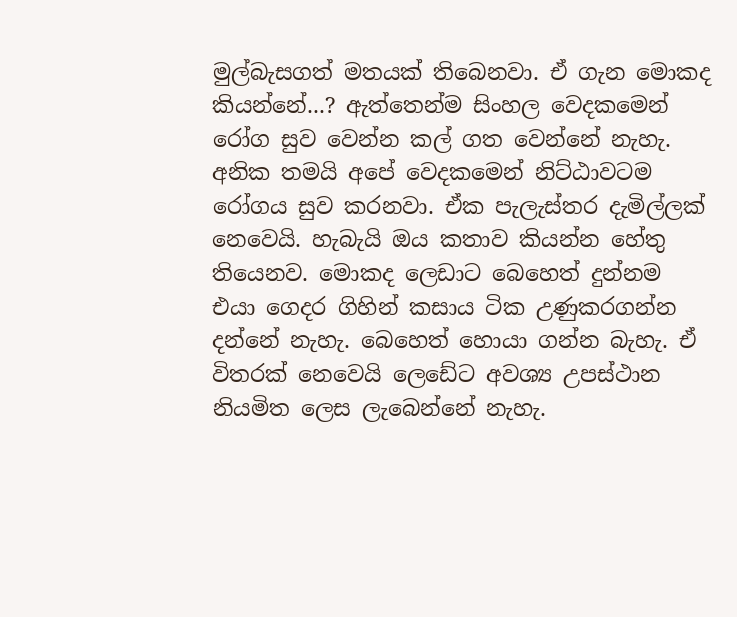මුල්බැසගත් මතයක්‌ තිබෙනවා. ඒ ගැන මොකද කියන්නේ...? ඇත්තෙන්ම සිංහල වෙදකමෙන් රෝග සුව වෙන්න කල් ගත වෙන්නේ නැහැ. අනික තමයි අපේ වෙදකමෙන් නිට්‌ඨාවටම රෝගය සුව කරනවා. ඒක පැලැස්‌තර දැමිල්ලක්‌ නෙවෙයි. හැබැයි ඔය කතාව කියන්න හේතු තියෙනව. මොකද ලෙඩාට බෙහෙත් දුන්නම එයා ගෙදර ගිහින් කසාය ටික උණුකරගන්න දන්නේ නැහැ. බෙහෙත් හොයා ගන්න බැහැ. ඒ විතරක්‌ නෙවෙයි ලෙඩේට අවශ්‍ය උපස්‌ථාන නියමිත ලෙස ලැබෙන්නේ නැහැ.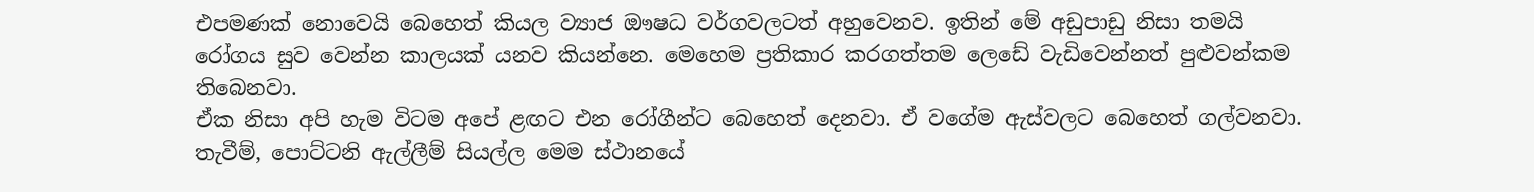එපමණක්‌ නොවෙයි බෙහෙත් කියල ව්‍යාජ ඖෂධ වර්ගවලටත් අහුවෙනව. ඉතින් මේ අඩුපාඩු නිසා තමයි රෝගය සුව වෙන්න කාලයක්‌ යනව කියන්නෙ. මෙහෙම ප්‍රතිකාර කරගත්තම ලෙඩේ වැඩිවෙන්නත් පුළුවන්කම තිබෙනවා.
ඒක නිසා අපි හැම විටම අපේ ළඟට එන රෝගීන්ට බෙහෙත් දෙනවා. ඒ වගේම ඇස්‌වලට බෙහෙත් ගල්වනවා. තැවීම්, පොට්‌ටනි ඇල්ලීම් සියල්ල මෙම ස්‌ථානයේ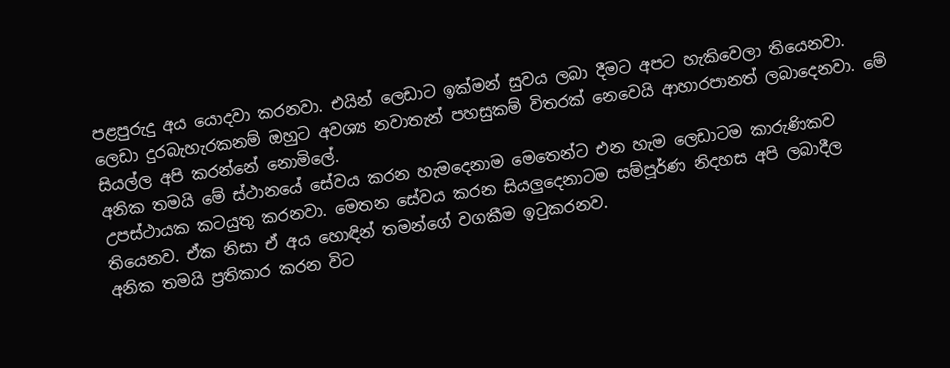පළපුරුදු අය යොදවා කරනවා. එයින් ලෙඩාට ඉක්‌මන් සුවය ලබා දීමට අපට හැකිවෙලා තියෙනවා. ලෙඩා දුරබැහැරකනම් ඔහුට අවශ්‍ය නවාතැන් පහසුකම් විතරක්‌ නෙවෙයි ආහාරපානත් ලබාදෙනවා. මේ සියල්ල අපි කරන්නේ නොමිලේ.
අනික තමයි මේ ස්‌ථානයේ සේවය කරන හැමදෙනාම මෙතෙන්ට එන හැම ලෙඩාටම කාරුණිකව උපස්‌ථායක කටයුතු කරනවා. මෙතන සේවය කරන සියලුදෙනාටම සම්පූර්ණ නිදහස අපි ලබාදීල තියෙනව. ඒක නිසා ඒ අය හොඳින් තමන්ගේ වගකීම ඉටුකරනව.
අනික තමයි ප්‍රතිකාර කරන විට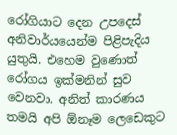රෝගියාට දෙන උපදෙස්‌ අනිවාර්යයෙන්ම පිළිපැදිය යුතුයි. එහෙම වුණොත් රෝගය ඉක්‌මනින් සුව වෙනවා. අනිත් කාරණය තමයි අපි ඕනෑම ලෙඩෙකුට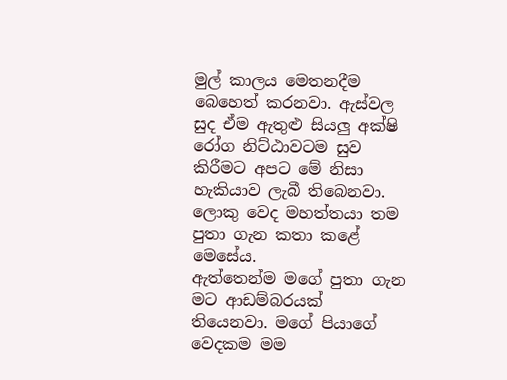මුල් කාලය මෙතනදීම බෙහෙත් කරනවා. ඇස්‌වල සුද ඒම ඇතුළු සියලු අක්‌ෂි රෝග නිට්‌ඨාවටම සුව කිරීමට අපට මේ නිසා හැකියාව ලැබී තිබෙනවා.
ලොකු වෙද මහත්තයා තම පුතා ගැන කතා කළේ මෙසේය.
ඇත්තෙන්ම මගේ පුතා ගැන මට ආඩම්බරයක්‌ තියෙනවා. මගේ පියාගේ වෙදකම මම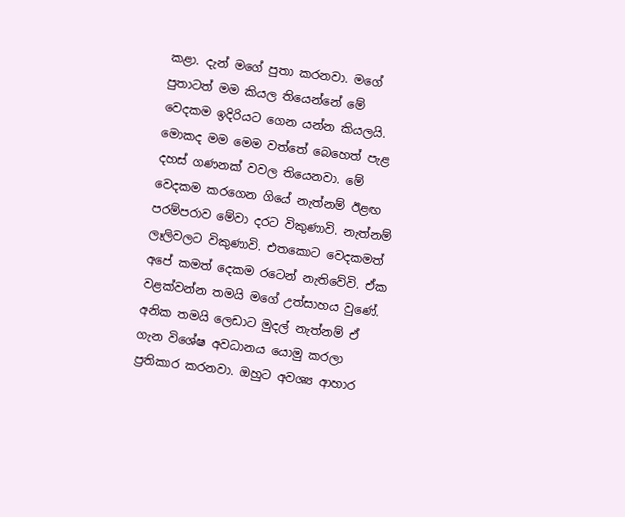කළා. දැන් මගේ පුතා කරනවා. මගේ පුතාටත් මම කියල තියෙන්නේ මේ වෙදකම ඉදිරියට ගෙන යන්න කියලයි. මොකද මම මෙම වත්තේ බෙහෙත් පැළ දහස්‌ ගණනක්‌ වවල තියෙනවා. මේ වෙදකම කරගෙන ගියේ නැත්නම් ඊළඟ පරම්පරාව මේවා දරට විකුණාවි. නැත්නම් ලෑලිවලට විකුණාවි. එතකොට වෙදකමත් අපේ කමත් දෙකම රටෙන් නැතිවේවි. ඒක වළක්‌වන්න තමයි මගේ උත්සාහය වුණේ.
අනික තමයි ලෙඩාට මුදල් නැත්නම් ඒ ගැන විශේෂ අවධානය යොමු කරලා ප්‍රතිකාර කරනවා. ඔහුට අවශ්‍ය ආහාර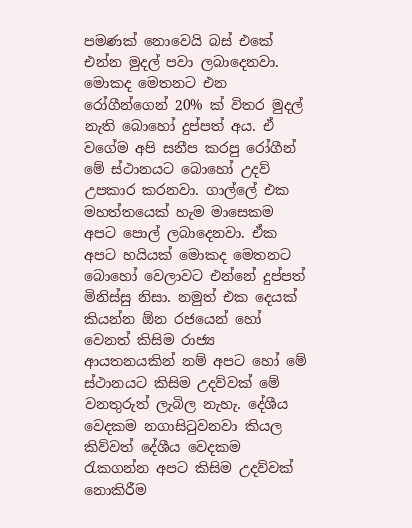පමණක්‌ නොවෙයි බස්‌ එකේ එන්න මුදල් පවා ලබාදෙනවා. මොකද මෙතනට එන රෝගීන්ගෙන් 20% ක්‌ විතර මුදල් නැති බොහෝ දුප්පත් අය. ඒ වගේම අපි සනීප කරපු රෝගීන් මේ ස්‌ථානයට බොහෝ උදව් උපකාර කරනවා. ගාල්ලේ එක මහත්තයෙක්‌ හැම මාසෙකම අපට පොල් ලබාදෙනවා. ඒක අපට හයියක්‌ මොකද මෙතනට බොහෝ වෙලාවට එන්නේ දුප්පත් මිනිස්‌සු නිසා. නමුත් එක දෙයක්‌ කියන්න ඕන රජයෙන් හෝ වෙනත් කිසිම රාජ්‍ය ආයතනයකින් නම් අපට හෝ මේ ස්‌ථානයට කිසිම උදව්වක්‌ මේ වනතුරුත් ලැබිල නැහැ. දේශීය වෙදකම නගාසිටුවනවා කියල කිව්වත් දේශීය වෙදකම රැකගන්න අපට කිසිම උදව්වක්‌ නොකිරීම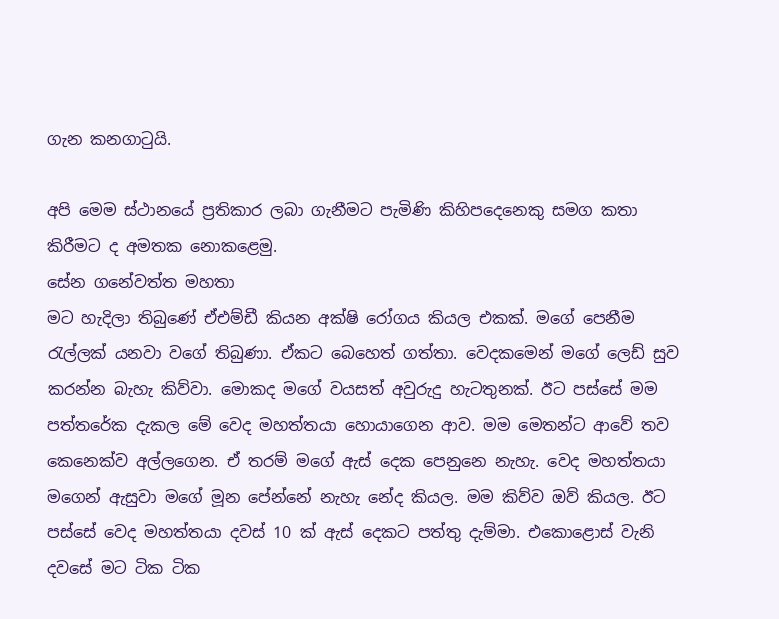ගැන කනගාටුයි.

අපි මෙම ස්‌ථානයේ ප්‍රතිකාර ලබා ගැනීමට පැමිණි කිහිපදෙනෙකු සමග කතා කිරීමට ද අමතක නොකළෙමු.
සේන ගනේවත්ත මහතා
මට හැදිලා තිබුණේ ඒඑම්ඩී කියන අක්‌ෂි රෝගය කියල එකක්‌. මගේ පෙනීම රැල්ලක්‌ යනවා වගේ තිබුණා. ඒකට බෙහෙත් ගත්තා. වෙදකමෙන් මගේ ලෙඩ් සුව කරන්න බැහැ කිව්වා. මොකද මගේ වයසත් අවුරුදු හැටතුනක්‌. ඊට පස්‌සේ මම පත්තරේක දැකල මේ වෙද මහත්තයා හොයාගෙන ආව. මම මෙතන්ට ආවේ තව කෙනෙක්‌ව අල්ලගෙන. ඒ තරම් මගේ ඇස්‌ දෙක පෙනුනෙ නැහැ. වෙද මහත්තයා මගෙන් ඇසුවා මගේ මූන පේන්නේ නැහැ නේද කියල. මම කිව්ව ඔව් කියල. ඊට පස්‌සේ වෙද මහත්තයා දවස්‌ 10 ක්‌ ඇස්‌ දෙකට පත්තු දැම්මා. එකොළොස්‌ වැනි දවසේ මට ටික ටික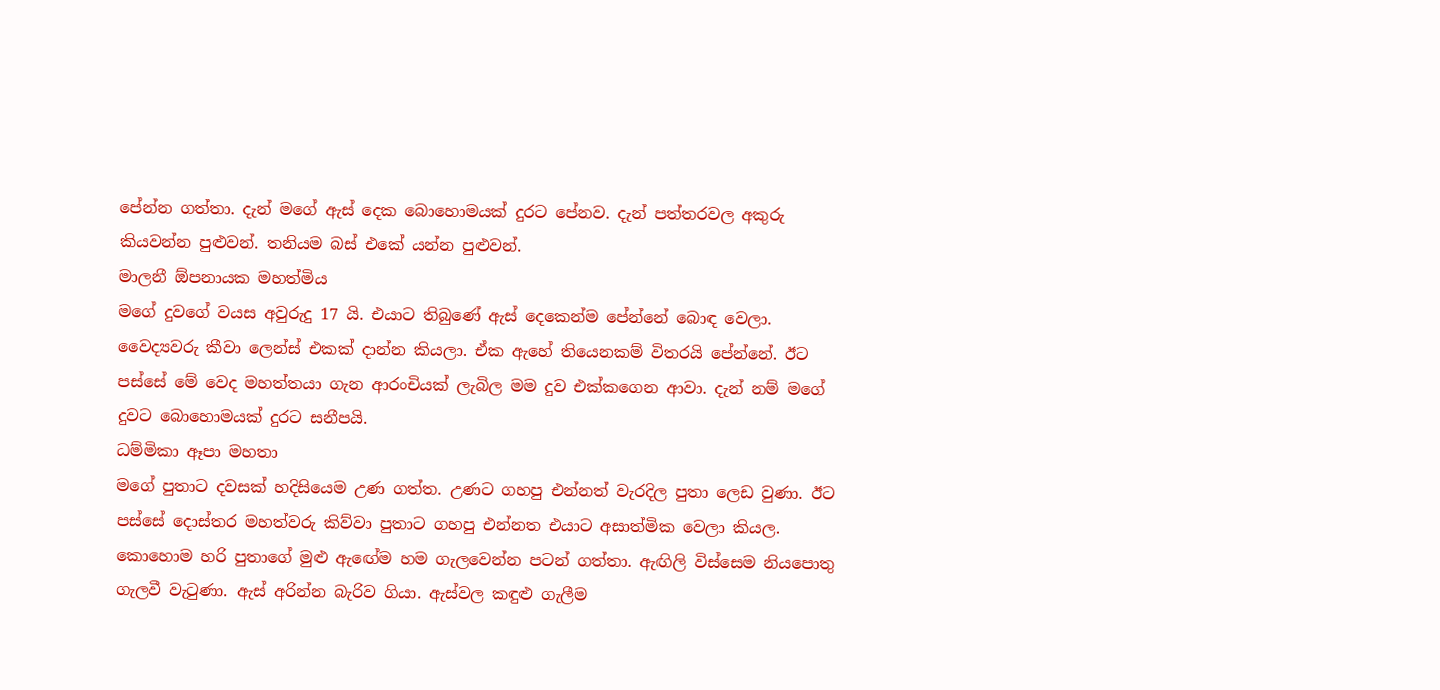පේන්න ගත්තා. දැන් මගේ ඇස්‌ දෙක බොහොමයක්‌ දුරට පේනව. දැන් පත්තරවල අකුරු කියවන්න පුළුවන්. තනියම බස්‌ එකේ යන්න පුළුවන්.
මාලනී ඕපනායක මහත්මිය
මගේ දුවගේ වයස අවුරුදු 17 යි. එයාට තිබුණේ ඇස්‌ දෙකෙන්ම පේන්නේ බොඳ වෙලා. වෛද්‍යවරු කීවා ලෙන්ස්‌ එකක්‌ දාන්න කියලා. ඒක ඇහේ තියෙනකම් විතරයි පේන්නේ. ඊට පස්‌සේ මේ වෙද මහත්තයා ගැන ආරංචියක්‌ ලැබිල මම දුව එක්‌කගෙන ආවා. දැන් නම් මගේ දුවට බොහොමයක්‌ දුරට සනීපයි.
ධම්මිකා ඈපා මහතා
මගේ පුතාට දවසක්‌ හදිසියෙම උණ ගත්ත. උණට ගහපු එන්නත් වැරදිල පුතා ලෙඩ වුණා. ඊට පස්‌සේ දොස්‌තර මහත්වරු කිව්වා පුතාට ගහපු එන්නත එයාට අසාත්මික වෙලා කියල. කොහොම හරි පුතාගේ මුළු ඇඟේම හම ගැලවෙන්න පටන් ගත්තා. ඇඟිලි විස්‌සෙම නියපොතු ගැලවී වැටුණා. ඇස්‌ අරින්න බැරිව ගියා. ඇස්‌වල කඳුළු ගැලීම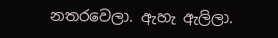නතරවෙලා. ඇහැ ඇලිලා.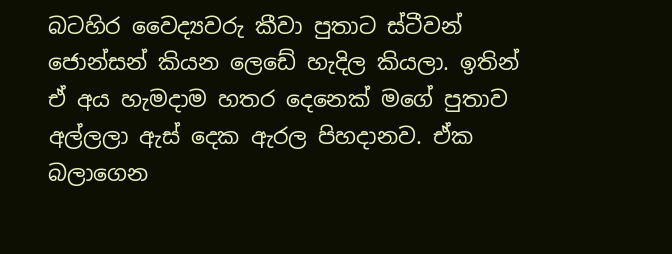බටහිර වෛද්‍යවරු කීවා පුතාට ස්‌ටීවන් ජොන්සන් කියන ලෙඩේ හැදිල කියලා. ඉතින් ඒ අය හැමදාම හතර දෙනෙක්‌ මගේ පුතාව අල්ලලා ඇස්‌ දෙක ඇරල පිහදානව. ඒක බලාගෙන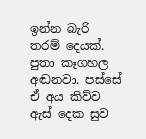ඉන්න බැරි තරම් දෙයක්‌. පුතා කෑගහල අඬනවා. පස්‌සේ ඒ අය කිව්ව ඇස්‌ දෙක සුව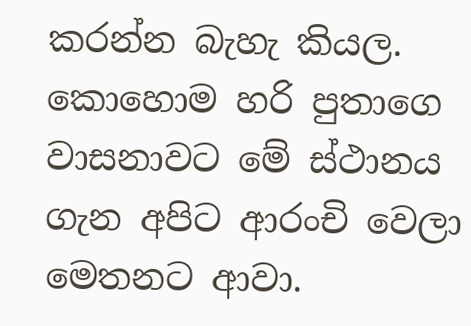කරන්න බැහැ කියල. කොහොම හරි පුතාගෙ වාසනාවට මේ ස්‌ථානය ගැන අපිට ආරංචි වෙලා මෙතනට ආවා.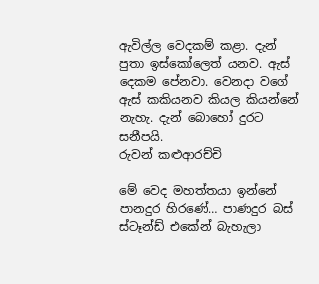ඇවිල්ල වෙදකම් කළා. දැන් පුතා ඉස්‌කෝලෙත් යනව. ඇස්‌ දෙකම පේනවා. වෙනදා වගේ ඇස්‌ කකියනව කියල කියන්නේ නැහැ. දැන් බොහෝ දුරට සනීපයි.
රුවන් කළුආරච්චි

මේ වෙද මහත්තයා ඉන්නේ පානදුර හිරණේ… පාණදුර බස් ස්ටෑන්ඩ් එකේන් බැහැලා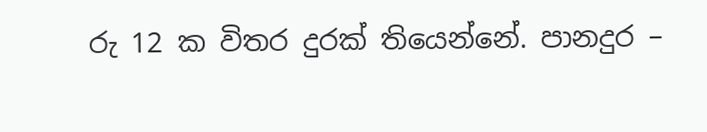රු 12 ක විතර දුරක් තියෙන්නේ. පානදුර –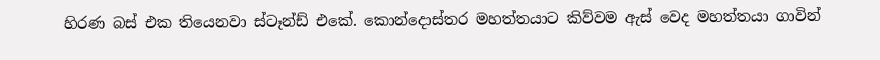හිරණ බස් එක තියෙනවා ස්ටෑන්ඩ් එකේ. කොන්දොස්තර මහත්තයාට කිව්වම ඇස් වෙද මහත්තයා ගාවින්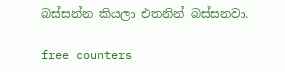බස්සන්න කියලා එතනින් බස්සනවා.

free counters